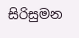සිරිසුමන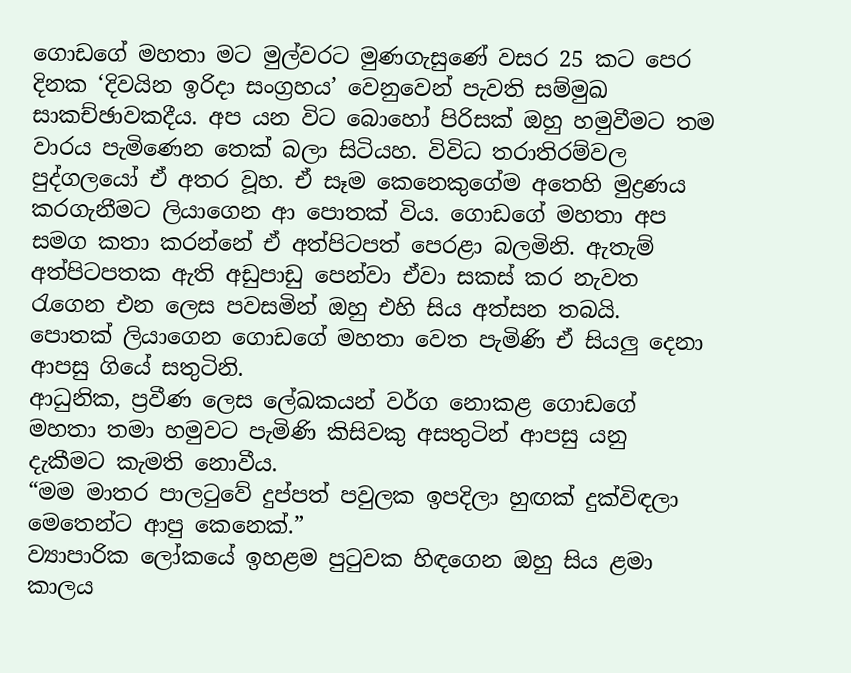ගොඩගේ මහතා මට මුල්වරට මුණගැසුණේ වසර 25 කට පෙර දිනක ‘දිවයින ඉරිදා සංග්‍රහය’ වෙනුවෙන් පැවති සම්මුඛ සාකච්ඡාවකදීය. අප යන විට බොහෝ පිරිසක් ඔහු හමුවීමට තම වාරය පැමිණෙන තෙක් බලා සිටියහ. විවිධ තරාතිරම්වල පුද්ගලයෝ ඒ අතර වූහ. ඒ සෑම කෙනෙකුගේම අතෙහි මුද්‍රණය කරගැනීමට ලියාගෙන ආ පොතක් විය. ගොඩගේ මහතා අප සමග කතා කරන්නේ ඒ අත්පිටපත් පෙරළා බලමිනි. ඇතැම් අත්පිටපතක ඇති අඩුපාඩු පෙන්වා ඒවා සකස් කර නැවත රැගෙන එන ලෙස පවසමින් ඔහු එහි සිය අත්සන තබයි. පොතක් ලියාගෙන ගොඩගේ මහතා වෙත පැමිණි ඒ සියලු දෙනා ආපසු ගියේ සතුටිනි.
ආධුනික, ප්‍රවීණ ලෙස ලේඛකයන් වර්ග නොකළ ගොඩගේ මහතා තමා හමුවට පැමිණි කිසිවකු අසතුටින් ආපසු යනු දැකීමට කැමති නොවීය.
“මම මාතර පාලටුවේ දුප්පත් පවුලක ඉපදිලා හුඟක් දුක්විඳලා මෙතෙන්ට ආපු කෙනෙක්.”
ව්‍යාපාරික ලෝකයේ ඉහළම පුටුවක හිඳගෙන ඔහු සිය ළමා කාලය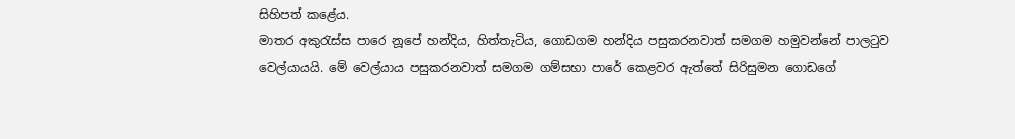සිහිපත් කළේය.
මාතර අකුරැස්ස පාරෙ නූපේ හන්දිය, හිත්තැටිය, ගොඩගම හන්දිය පසුකරනවාත් සමගම හමුවන්නේ පාලටුව වෙල්යායයි. මේ වෙල්යාය පසුකරනවාත් සමගම ගම්සභා පාරේ කෙළවර ඇත්තේ සිරිසුමන ගොඩගේ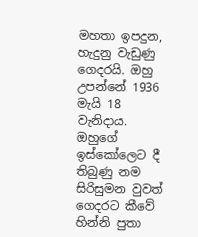මහතා ඉපදුන, හැදුනු වැඩුණු ගෙදරයි. ඔහු උපන්නේ 1936 මැයි 18 වැනිදාය. ඔහුගේ ඉස්කෝලෙට දී තිබුණු නම සිරිසුමන වුවත් ගෙදරට කීවේ හින්නි පුතා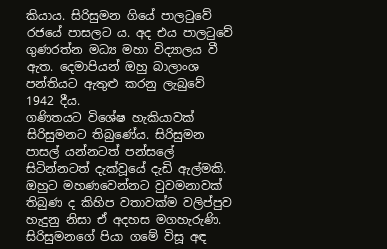කියාය. සිරිසුමන ගියේ පාලටුවේ රජයේ පාසලට ය. අද එය පාලටුවේ ගුණරත්න මධ්‍ය මහා විද්‍යාලය වී ඇත. දෙමාපියන් ඔහු බාලාංශ පන්තියට ඇතුළු කරනු ලැබුවේ 1942 දීය.
ගණිතයට විශේෂ හැකියාවක් සිරිසුමනට තිබුණේය. සිරිසුමන පාසල් යන්නටත් පන්සලේ සිටින්නටත් දැක්වූයේ දැඩි ඇල්මකි. ඔහුට මහණවෙන්නට වුවමනාවක් තිබුණ ද කිහිප වතාවක්ම වලිප්පුව හැදුනු නිසා ඒ අදහස මගහැරුණි. සිරිසුමනගේ පියා ගමේ විසූ අඳ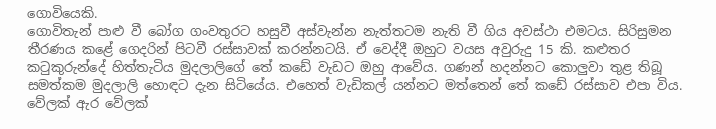ගොවියෙකි.
ගොවිතැන් පාළු වී බෝග ගංවතුරට හසුවී අස්වැන්න නැත්තටම නැති වී ගිය අවස්ථා එමටය. සිරිසුමන තීරණය කළේ ගෙදරින් පිටවී රස්සාවක් කරන්නටයි. ඒ වෙද්දී ඔහුට වයස අවුරුදු 15 කි. කළුතර කටුකුරුන්දේ හිත්තැටිය මුදලාලිගේ තේ කඩේ වැඩට ඔහු ආවේය. ගණන් හදන්නට කොලුවා තුළ තිබූ සමත්කම මුදලාලි හොඳට දැන සිටියේය. එහෙත් වැඩිකල් යන්නට මත්තෙන් තේ කඩේ රස්සාව එපා විය. වේලක් ඇර වේලක්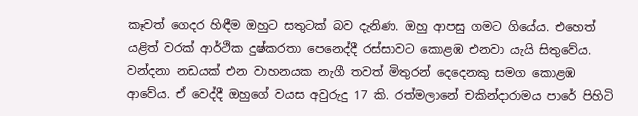කෑවත් ගෙදර හිඳීම ඔහුට සතුටක් බව දැනිණ. ඔහු ආපසු ගමට ගියේය. එහෙත් යළිත් වරක් ආර්ථික දුෂ්කරතා පෙනෙද්දී රස්සාවට කොළඹ එනවා යැයි සිතුවේය. වන්දනා නඩයක් එන වාහනයක නැගී තවත් මිතුරන් දෙදෙනකු සමග කොළඹ ආවේය. ඒ වෙද්දී ඔහුගේ වයස අවුරුදු 17 කි. රත්මලානේ චකින්දාරාමය පාරේ පිහිටි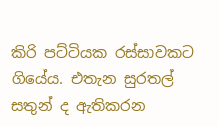කිරි පට්ටියක රස්සාවකට ගියේය. එතැන සුරතල් සතුන් ද ඇතිකරන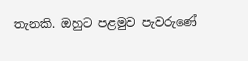තැනකි. ඔහුට පළමුව පැවරුණේ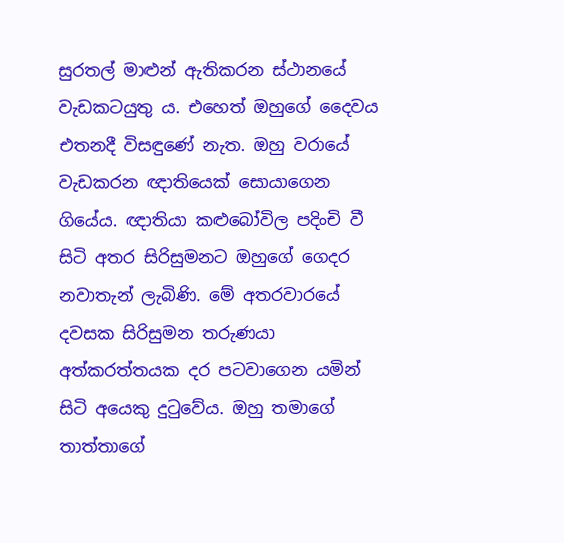සුරතල් මාළුන් ඇතිකරන ස්ථානයේ වැඩකටයුතු ය. එහෙත් ඔහුගේ දෛවය එතනදී විසඳුණේ නැත. ඔහු වරායේ වැඩකරන ඥාතියෙක් සොයාගෙන ගියේය. ඥාතියා කළුබෝවිල පදිංචි වී සිටි අතර සිරිසුමනට ඔහුගේ ගෙදර නවාතැන් ලැබිණි. මේ අතරවාරයේ දවසක සිරිසුමන තරුණයා අත්කරත්තයක දර පටවාගෙන යමින් සිටි අයෙකු දුටුවේය. ඔහු තමාගේ තාත්තාගේ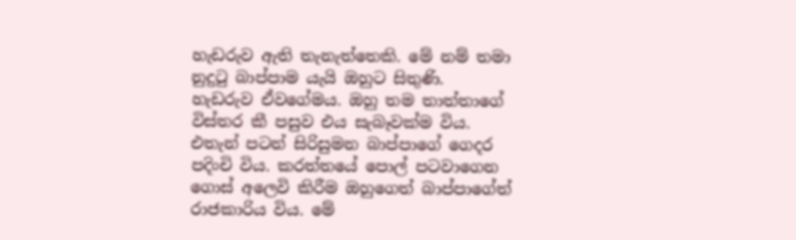හැඩරුව ඇති තැනැත්තෙකි. මේ නම් තමා නුදුටු බාප්පාම යැයි ඔහුට සිතුණි. හැඩරුව ඒවගේමය. ඔහු තම තාත්තාගේ විස්තර කී පසුව එය සැබෑවක්ම විය. එතැන් පටන් සිරිසුමන බාප්පාගේ ගෙදර පදිංචි විය. කරත්තයේ පොල් පටවාගෙන ගොස් අලෙවි කිරීම ඔහුගෙත් බාප්පාගේත් රාජකාරිය විය. මේ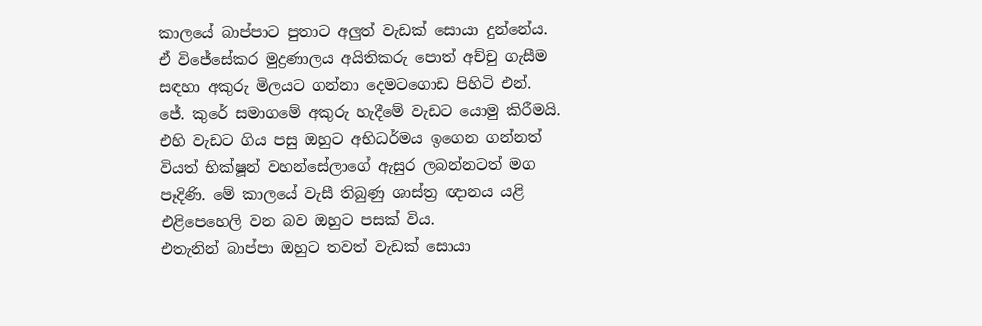කාලයේ බාප්පාට පුතාට අලුත් වැඩක් සොයා දුන්නේය. ඒ විජේසේකර මුද්‍රණාලය අයිතිකරු පොත් අච්චු ගැසීම සඳහා අකුරු මිලයට ගන්නා දෙමටගොඩ පිහිටි එන්. ජේ. කුරේ සමාගමේ අකුරු හැදීමේ වැඩට යොමු කිරීමයි. එහි වැඩට ගිය පසු ඔහුට අභිධර්මය ඉගෙන ගන්නත් වියත් භික්ෂූන් වහන්සේලාගේ ඇසුර ලබන්නටත් මග පෑදිණි. මේ කාලයේ වැසී තිබුණු ශාස්ත්‍ර ඥානය යළි එළිපෙහෙලි වන බව ඔහුට පසක් විය.
එතැනින් බාප්පා ඔහුට තවත් වැඩක් සොයා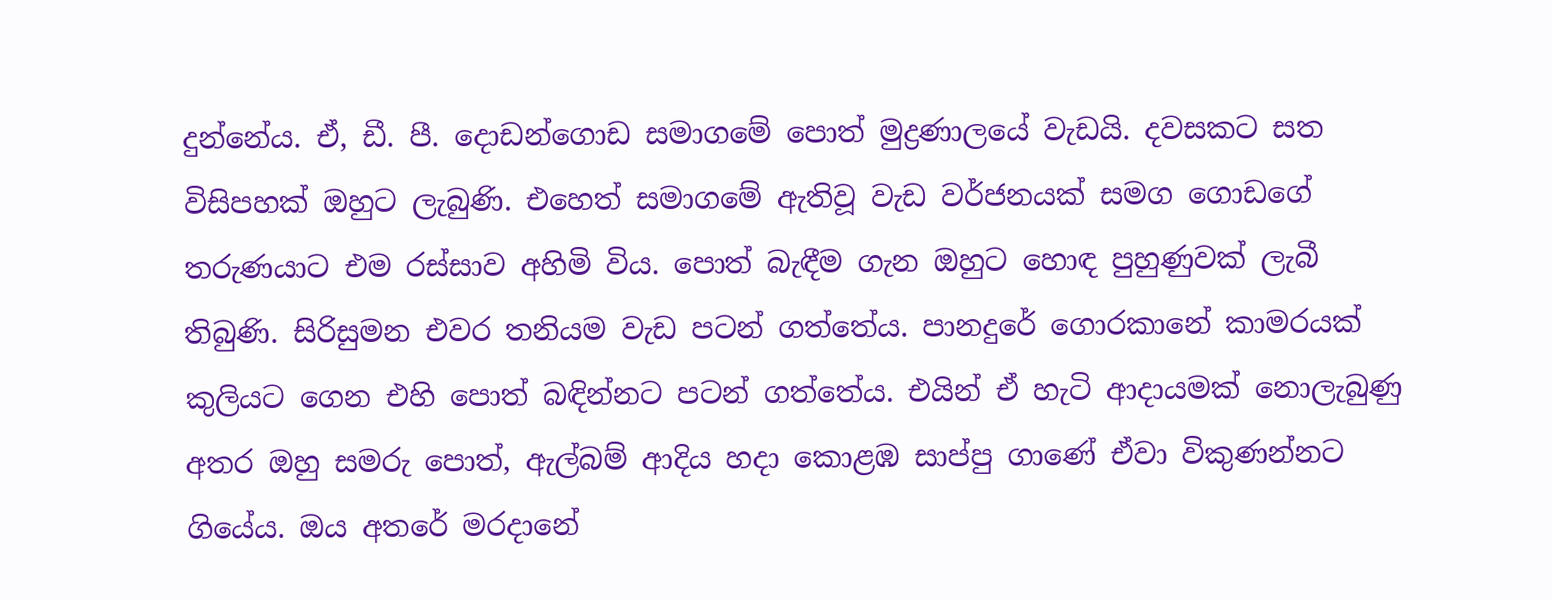දුන්නේය. ඒ, ඩී. පී. දොඩන්ගොඩ සමාගමේ පොත් මුද්‍රණාලයේ වැඩයි. දවසකට සත විසිපහක් ඔහුට ලැබුණි. එහෙත් සමාගමේ ඇතිවූ වැඩ වර්ජනයක් සමග ගොඩගේ තරුණයාට එම රස්සාව අහිමි විය. පොත් බැඳීම ගැන ඔහුට හොඳ පුහුණුවක් ලැබී තිබුණි. සිරිසුමන එවර තනියම වැඩ පටන් ගත්තේය. පානදුරේ ගොරකානේ කාමරයක් කුලියට ගෙන එහි පොත් බඳින්නට පටන් ගත්තේය. එයින් ඒ හැටි ආදායමක් නොලැබුණු අතර ඔහු සමරු පොත්, ඇල්බම් ආදිය හදා කොළඹ සාප්පු ගාණේ ඒවා විකුණන්නට ගියේය. ඔය අතරේ මරදානේ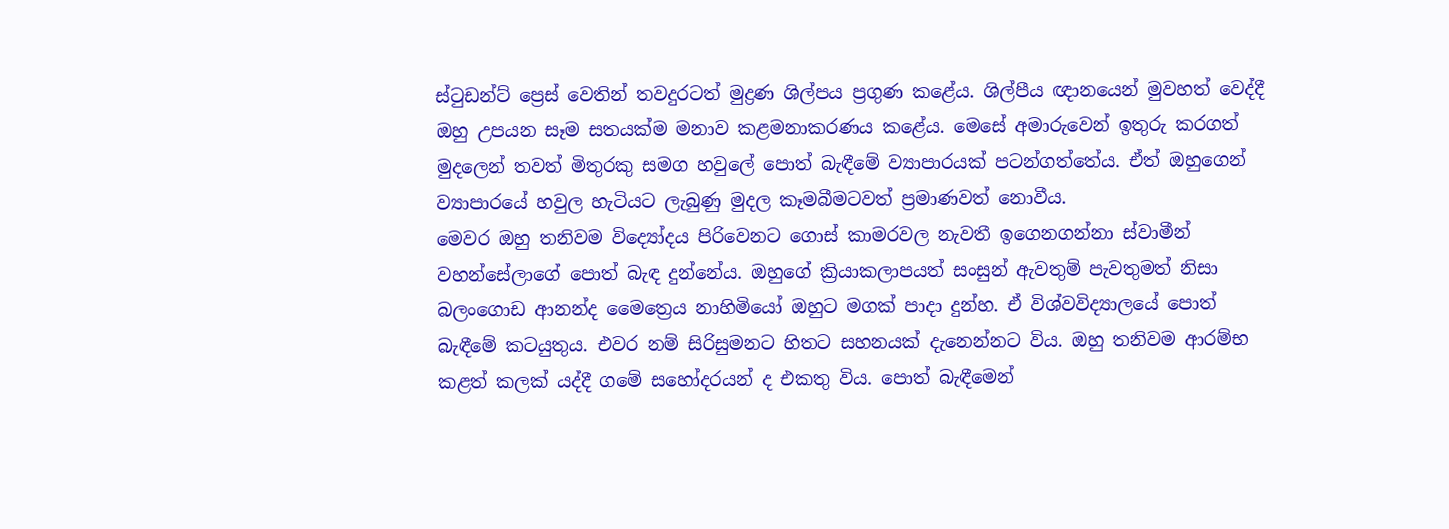ස්ටුඩන්ට් ප්‍රෙස් වෙතින් තවදුරටත් මුද්‍රණ ශිල්පය ප්‍රගුණ කළේය. ශිල්පීය ඥානයෙන් මුවහත් වෙද්දී ඔහු උපයන සෑම සතයක්ම මනාව කළමනාකරණය කළේය. මෙසේ අමාරුවෙන් ඉතුරු කරගත් මුදලෙන් තවත් මිතුරකු සමග හවුලේ පොත් බැඳීමේ ව්‍යාපාරයක් පටන්ගත්තේය. ඒත් ඔහුගෙන් ව්‍යාපාරයේ හවුල හැටියට ලැබුණු මුදල කෑමබීමටවත් ප්‍රමාණවත් නොවීය.
මෙවර ඔහු තනිවම විද්‍යෝදය පිරිවෙනට ගොස් කාමරවල නැවතී ඉගෙනගන්නා ස්වාමීන් වහන්සේලාගේ පොත් බැඳ දුන්නේය. ඔහුගේ ක්‍රියාකලාපයත් සංසුන් ඇවතුම් පැවතුමත් නිසා බලංගොඩ ආනන්ද මෛත්‍රෙය නාහිමියෝ ඔහුට මගක් පාදා දුන්හ. ඒ විශ්වවිද්‍යාලයේ පොත් බැඳීමේ කටයුතුය. එවර නම් සිරිසුමනට හිතට සහනයක් දැනෙන්නට විය. ඔහු තනිවම ආරම්භ කළත් කලක් යද්දී ගමේ සහෝදරයන් ද එකතු විය. පොත් බැඳීමෙන්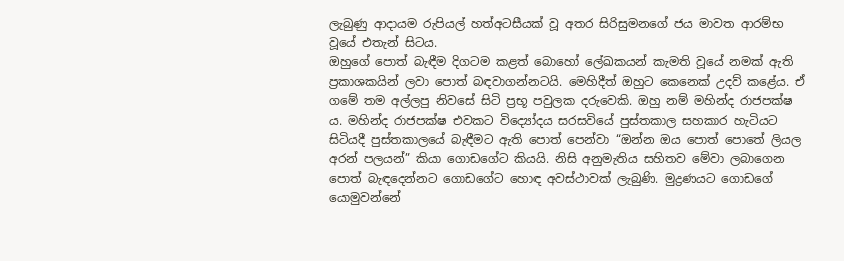ලැබුණු ආදායම රුපියල් හත්අටසීයක් වූ අතර සිරිසුමනගේ ජය මාවත ආරම්භ වූයේ එතැන් සිටය.
ඔහුගේ පොත් බැඳීම දිගටම කළත් බොහෝ ලේඛකයන් කැමති වූයේ නමක් ඇති ප්‍රකාශකයින් ලවා පොත් බඳවාගන්නටයි. මෙහිදීත් ඔහුට කෙනෙක් උදව් කළේය. ඒ ගමේ තම අල්ලපු නිවසේ සිටි ප්‍රභූ පවුලක දරුවෙකි. ඔහු නම් මහින්ද රාජපක්ෂ ය. මහින්ද රාජපක්ෂ එවකට විද්‍යෝදය සරසවියේ පුස්තකාල සහකාර හැටියට සිටියදී පුස්තකාලයේ බැඳීමට ඇති පොත් පෙන්වා “ඔන්න ඔය පොත් පොතේ ලියල අරන් පලයන්” කියා ගොඩගේට කියයි. නිසි අනුමැතිය සහිතව මේවා ලබාගෙන පොත් බැඳදෙන්නට ගොඩගේට හොඳ අවස්ථාවක් ලැබුණි. මුද්‍රණයට ගොඩගේ යොමුවන්නේ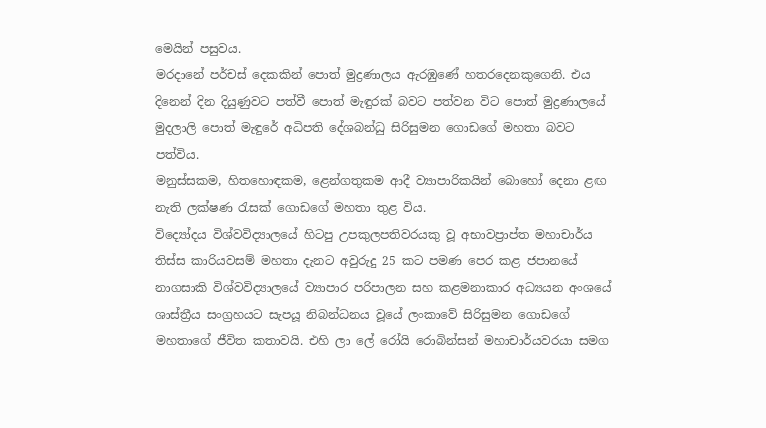මෙයින් පසුවය.
මරදානේ පර්චස් දෙකකින් පොත් මුද්‍රණාලය ඇරඹුණේ හතරදෙනකුගෙනි. එය දිනෙන් දින දියුණුවට පත්වී පොත් මැඳුරක් බවට පත්වන විට පොත් මුද්‍රණාලයේ මුදලාලි පොත් මැඳුරේ අධිපති දේශබන්ධු සිරිසුමන ගොඩගේ මහතා බවට පත්විය.
මනුස්සකම, හිතහොඳකම, ළෙන්ගතුකම ආදී ව්‍යාපාරිකයින් බොහෝ දෙනා ළඟ නැති ලක්ෂණ රැසක් ගොඩගේ මහතා තුළ විය.
විද්‍යෝදය විශ්වවිද්‍යාලයේ හිටපු උපකුලපතිවරයකු වූ අභාවප්‍රාප්ත මහාචාර්ය තිස්ස කාරියවසම් මහතා දැනට අවුරුදු 25 කට පමණ පෙර කළ ජපානයේ නාගසාකි විශ්වවිද්‍යාලයේ ව්‍යාපාර පරිපාලන සහ කළමනාකාර අධ්‍යයන අංශයේ ශාස්ත්‍රීය සංග්‍රහයට සැපයූ නිබන්ධනය වූයේ ලංකාවේ සිරිසුමන ගොඩගේ මහතාගේ ජීවිත කතාවයි. එහි ලා ලේ රෝයි රොබින්සන් මහාචාර්යවරයා සමග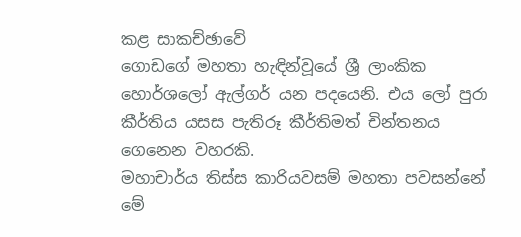කළ සාකච්ඡාවේ
ගොඩගේ මහතා හැඳින්වූයේ ශ්‍රී ලාංකික හොර්ශලෝ ඇල්ගර් යන පදයෙනි. එය ලෝ පුරා කීර්තිය යසස පැතිරූ කීර්තිමත් චින්තනය ගෙනෙන වහරකි.
මහාචාර්ය තිස්ස කාරියවසම් මහතා පවසන්නේ මේ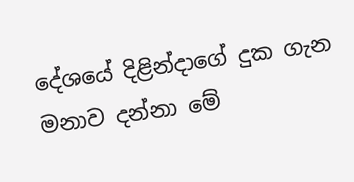දේශයේ දිළින්දාගේ දුක ගැන මනාව දන්නා මේ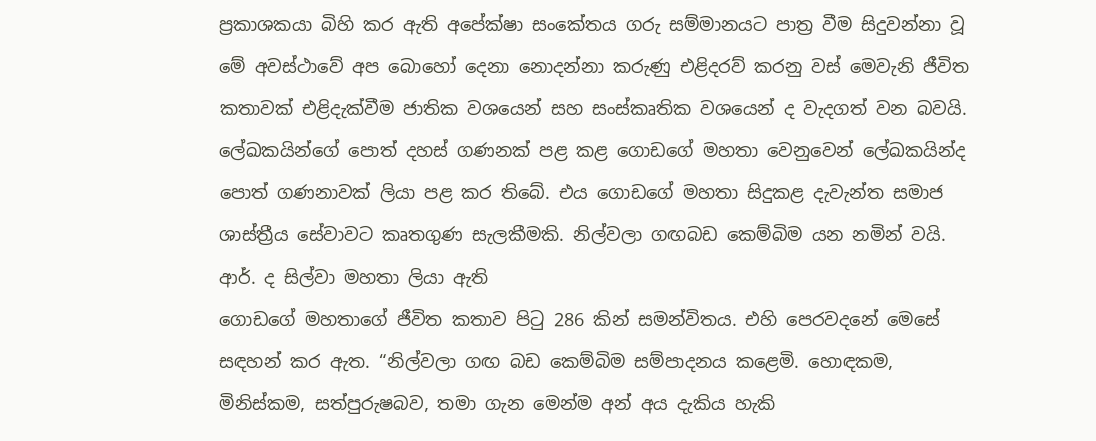ප්‍රකාශකයා බිහි කර ඇති අපේක්ෂා සංකේතය ගරු සම්මානයට පාත්‍ර වීම සිදුවන්නා වූ මේ අවස්ථාවේ අප බොහෝ දෙනා නොදන්නා කරුණු එළිදරව් කරනු වස් මෙවැනි ජීවිත කතාවක් එළිදැක්වීම ජාතික වශයෙන් සහ සංස්කෘතික වශයෙන් ද වැදගත් වන බවයි.
ලේඛකයින්ගේ පොත් දහස් ගණනක් පළ කළ ගොඩගේ මහතා වෙනුවෙන් ලේඛකයින්ද පොත් ගණනාවක් ලියා පළ කර තිබේ. එය ගොඩගේ මහතා සිදුකළ දැවැන්ත සමාජ ශාස්ත්‍රීය සේවාවට කෘතගුණ සැලකීමකි. නිල්වලා ගඟබඩ කෙම්බිම යන නමින් වයි. ආර්. ද සිල්වා මහතා ලියා ඇති
ගොඩගේ මහතාගේ ජීවිත කතාව පිටු 286 කින් සමන්විතය. එහි පෙරවදනේ මෙසේ සඳහන් කර ඇත. “නිල්වලා ගඟ බඩ කෙම්බිම සම්පාදනය කළෙමි. හොඳකම, මිනිස්කම, සත්පුරුෂබව, තමා ගැන මෙන්ම අන් අය දැකිය හැකි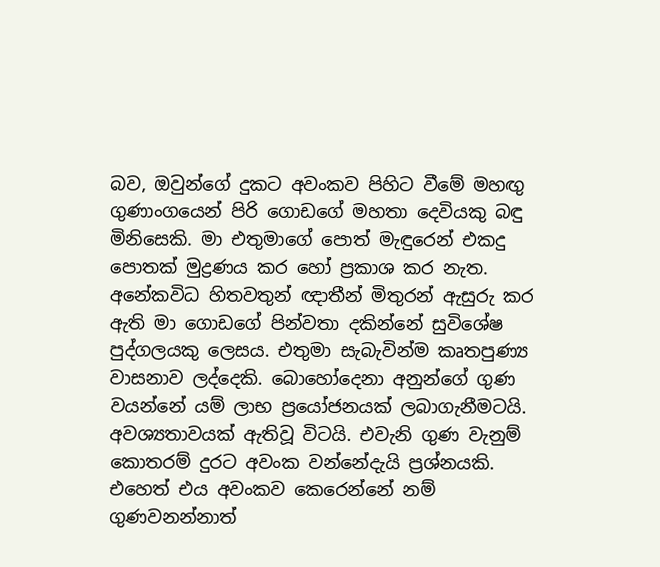බව, ඔවුන්ගේ දුකට අවංකව පිහිට වීමේ මහඟු ගුණාංගයෙන් පිරි ගොඩගේ මහතා දෙවියකු බඳු මිනිසෙකි. මා එතුමාගේ පොත් මැඳුරෙන් එකදු පොතක් මුද්‍රණය කර හෝ ප්‍රකාශ කර නැත.
අනේකවිධ හිතවතුන් ඥාතීන් මිතුරන් ඇසුරු කර ඇති මා ගොඩගේ පින්වතා දකින්නේ සුවිශේෂ පුද්ගලයකු ලෙසය. එතුමා සැබැවින්ම කෘතපුණ්‍ය වාසනාව ලද්දෙකි. බොහෝදෙනා අනුන්ගේ ගුණ වයන්නේ යම් ලාභ ප්‍රයෝජනයක් ලබාගැනීමටයි. අවශ්‍යතාවයක් ඇතිවූ විටයි. එවැනි ගුණ වැනුම් කොතරම් දුරට අවංක වන්නේදැයි ප්‍රශ්නයකි. එහෙත් එය අවංකව කෙරෙන්නේ නම් ගුණවනන්නාත්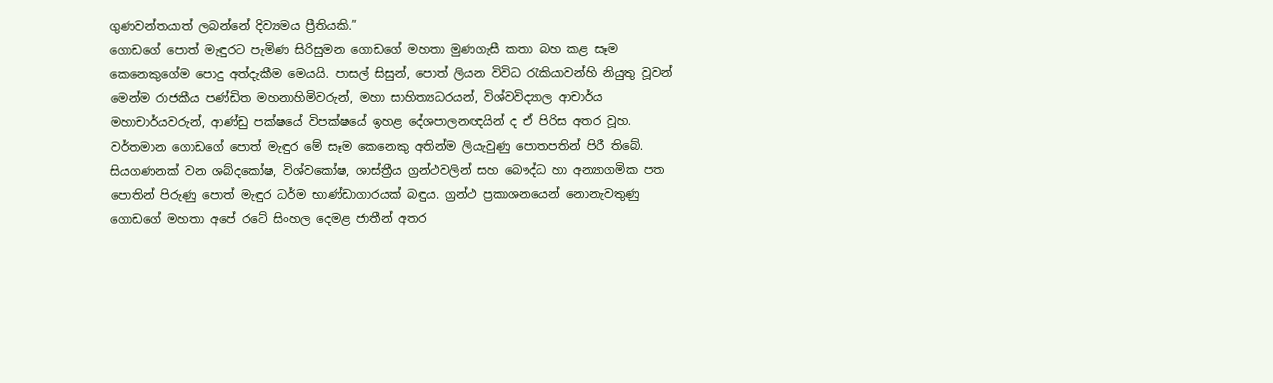ගුණවන්තයාත් ලබන්නේ දිව්‍යමය ප්‍රීතියකි.”
ගොඩගේ පොත් මැඳුරට පැමිණ සිරිසුමන ගොඩගේ මහතා මුණගැසී කතා බහ කළ සෑම කෙනෙකුගේම පොදු අත්දැකීම මෙයයි. පාසල් සිසුන්, පොත් ලියන විවිධ රැකියාවන්හි නියුතු වූවන් මෙන්ම රාජකීය පණ්ඩිත මහනාහිමිවරුන්, මහා සාහිත්‍යධරයන්, විශ්වවිද්‍යාල ආචාර්ය මහාචාර්යවරුන්, ආණ්ඩු පක්ෂයේ විපක්ෂයේ ඉහළ දේශපාලනඥයින් ද ඒ පිරිස අතර වූහ.
වර්තමාන ගොඩගේ පොත් මැඳුර මේ සෑම කෙනෙකු අතින්ම ලියැවුණු පොතපතින් පිරී තිබේ. සියගණනක් වන ශබ්දකෝෂ, විශ්වකෝෂ, ශාස්ත්‍රීය ග්‍රන්ථවලින් සහ බෞද්ධ හා අන්‍යාගමික පත පොතින් පිරුණු පොත් මැඳුර ධර්ම භාණ්ඩාගාරයක් බඳුය. ග්‍රන්ථ ප්‍රකාශනයෙන් නොනැවතුණු ගොඩගේ මහතා අපේ රටේ සිංහල දෙමළ ජාතීන් අතර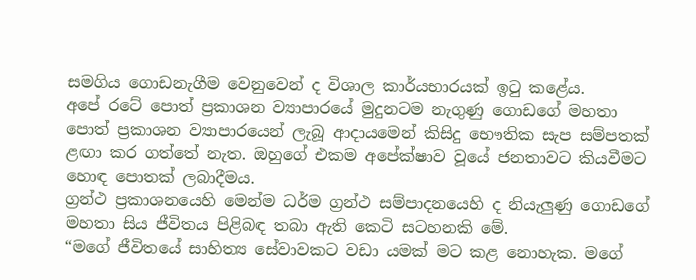සමගිය ගොඩනැගීම වෙනුවෙන් ද විශාල කාර්යභාරයක් ඉටු කළේය.
අපේ රටේ පොත් ප්‍රකාශන ව්‍යාපාරයේ මුදුනටම නැගුණු ගොඩගේ මහතා පොත් ප්‍රකාශන ව්‍යාපාරයෙන් ලැබූ ආදායමෙන් කිසිදු භෞතික සැප සම්පතක් ළඟා කර ගත්තේ නැත. ඔහුගේ එකම අපේක්ෂාව වූයේ ජනතාවට කියවීමට හොඳ පොතක් ලබාදීමය.
ග්‍රන්ථ ප්‍රකාශනයෙහි මෙන්ම ධර්ම ග්‍රන්ථ සම්පාදනයෙහි ද නියැලුණු ගොඩගේ මහතා සිය ජීවිතය පිළිබඳ තබා ඇති කෙටි සටහනකි මේ.
“මගේ ජීවිතයේ සාහිත්‍ය සේවාවකට වඩා යමක් මට කළ නොහැක. මගේ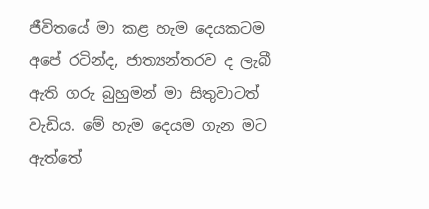ජීවිතයේ මා කළ හැම දෙයකටම අපේ රටින්ද, ජාත්‍යන්තරව ද ලැබී ඇති ගරු බුහුමන් මා සිතුවාටත් වැඩිය. මේ හැම දෙයම ගැන මට ඇත්තේ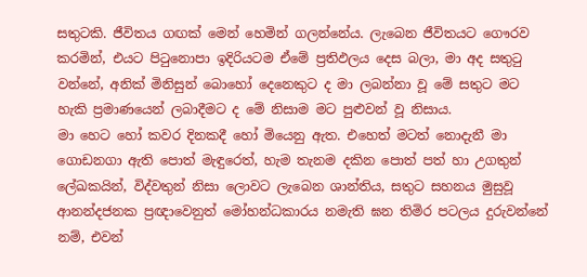සතුටකි. ජීවිතය ගඟක් මෙන් හෙමින් ගලන්නේය. ලැබෙන ජීවිතයට ගෞරව කරමින්, එයට පිටුනොපා ඉදිරියටම ඒමේ ප්‍රතිඵලය දෙස බලා, මා අද සතුටු වන්නේ, අනික් මිනිසුන් බොහෝ දෙනෙකුට ද මා ලබන්නා වූ මේ සතුට මට හැකි ප්‍රමාණයෙන් ලබාදීමට ද මේ නිසාම මට පුළුවන් වූ නිසාය.
මා හෙට හෝ කවර දිනකදී හෝ මියෙනු ඇත. එහෙත් මටත් නොදැනී මා ගොඩනගා ඇති පොත් මැඳුරෙත්, හැම තැනම දකින පොත් පත් හා උගතුන් ලේඛකයින්, විද්වතුන් නිසා ලොවට ලැබෙන ශාන්තිය, සතුට සහනය මුසුවූ ආනන්දජනක ප්‍රඥාවෙනුත් මෝහන්ධකාරය නමැති ඝන තිමිර පටලය දුරුවන්නේ නම්, එවන්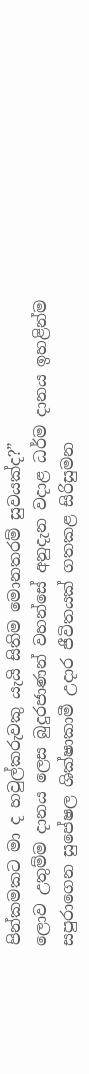පින්කමකට මා ද හවුල්කරුවකු යැයි සිතිම මොනතරම් සුවයක්ද?”
ලොව උතුම්ම දානය ලෙස බුදුරජාණන් වහන්සේ අනුදැන වදාළ ධර්ම දානය ඉහළින්ම සපුරාගෙන සුපේෂල ශික්ෂාකාමී උදාර ජීවිතයක් ගතකළ සිරිසුමන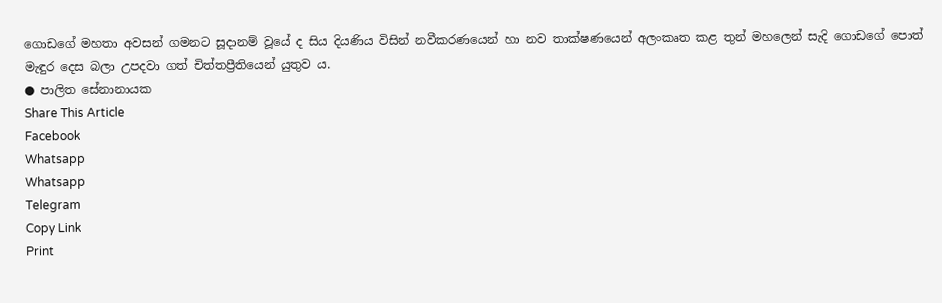ගොඩගේ මහතා අවසන් ගමනට සූදානම් වූයේ ද සිය දියණිය විසින් නවීකරණයෙන් හා නව තාක්ෂණයෙන් අලංකෘත කළ තුන් මහලෙන් සැදි ගොඩගේ පොත් මැඳුර දෙස බලා උපදවා ගත් චිත්තප්‍රීතියෙන් යුතුව ය.
● පාලිත සේනානායක
Share This Article
Facebook
Whatsapp
Whatsapp
Telegram
Copy Link
Print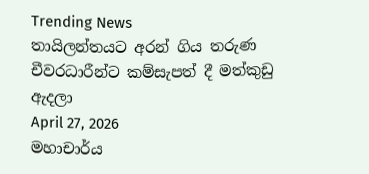Trending News
තායිලන්තයට අරන් ගිය තරුණ චීවරධාරීන්ට කම්සැපත් දී මත්කුඩු ඇදලා
April 27, 2026
මහාචාර්ය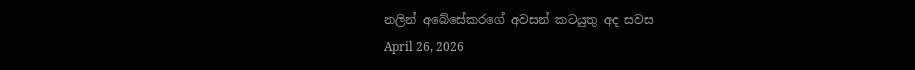නලින් අබේසේකරගේ අවසන් කටයුතු අද සවස
April 26, 2026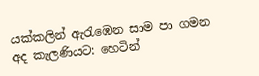යක්කලින් ඇරැඹෙන සාම පා ගමන අද කැලණියට: හෙටින්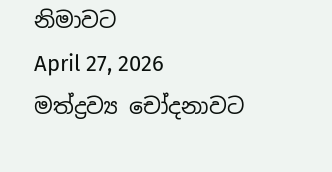නිමාවට
April 27, 2026
මත්ද්‍රව්‍ය චෝදනාවට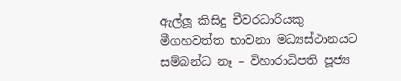ඇල්ලූ කිසිදු චීවරධාරියකු මීගහවත්ත භාවනා මධ්‍යස්ථානයට සම්බන්ධ නෑ – විහාරාධිපති පූජ්‍ය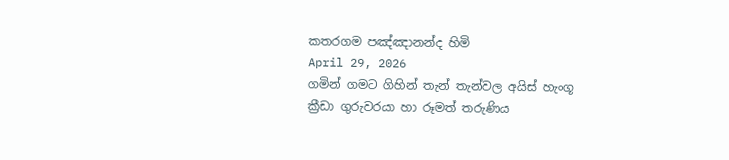කතරගම පඤ්ඤානන්ද හිමි
April 29, 2026
ගමින් ගමට ගිහින් තැන් තැන්වල අයිස් හැංගූ ක්‍රීඩා ගුරුවරයා හා රූමත් තරුණිය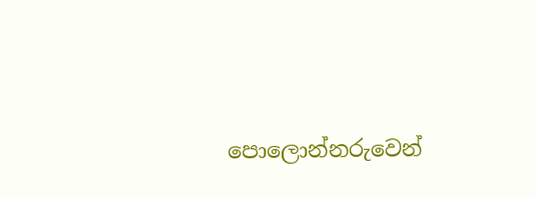පොලොන්නරුවෙන්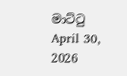මාට්ටු
April 30, 2026